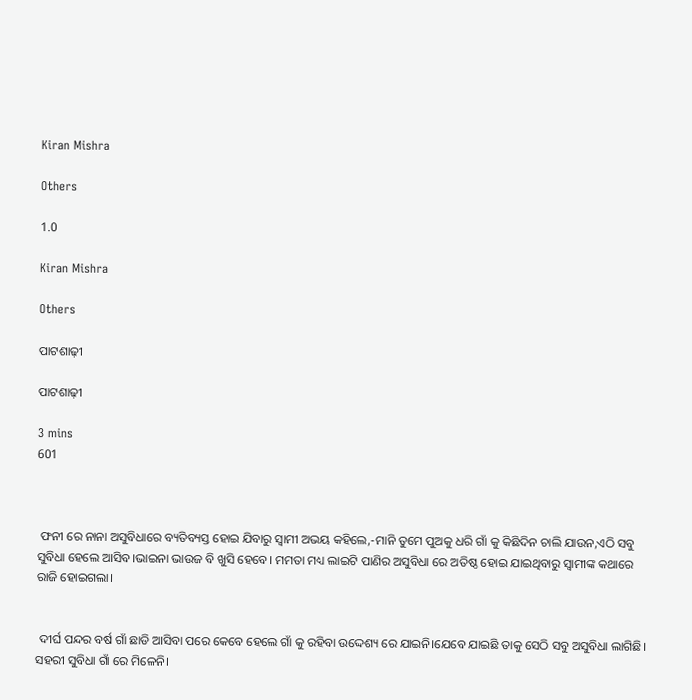Kiran Mishra

Others

1.0

Kiran Mishra

Others

ପାଟଶାଢ଼ୀ

ପାଟଶାଢ଼ୀ

3 mins
601



 ଫନୀ ରେ ନାନା ଅସୁବିଧାରେ ବ୍ୟତିବ୍ୟସ୍ତ ହୋଇ ଯିବାରୁ ସ୍ବାମୀ ଅଭୟ କହିଲେ,-ମାନି ତୁମେ ପୁଅକୁ ଧରି ଗାଁ କୁ କିଛିଦିନ ଚାଲି ଯାଉନ,ଏଠି ସବୁ ସୁବିଧା ହେଲେ ଆସିବ।ଭାଇନା ଭାଉଜ ବି ଖୁସି ହେବେ। ମମତା ମଧ୍ୟ ଲାଇଟି ପାଣିର ଅସୁବିଧା ରେ ଅତିଷ୍ଠ ହୋଇ ଯାଇଥିବାରୁ ସ୍ବାମୀଙ୍କ କଥାରେ ରାଜି ହୋଇଗଲା।


 ଦୀର୍ଘ ପନ୍ଦର ବର୍ଷ ଗାଁ ଛାଡି ଆସିବା ପରେ କେବେ ହେଲେ ଗାଁ କୁ ରହିବା ଉଦ୍ଦେଶ୍ୟ ରେ ଯାଇନି।ଯେବେ ଯାଇଛି ତାକୁ ସେଠି ସବୁ ଅସୁବିଧା ଲାଗିଛି। ସହରୀ ସୁବିଧା ଗାଁ ରେ ମିଳେନି।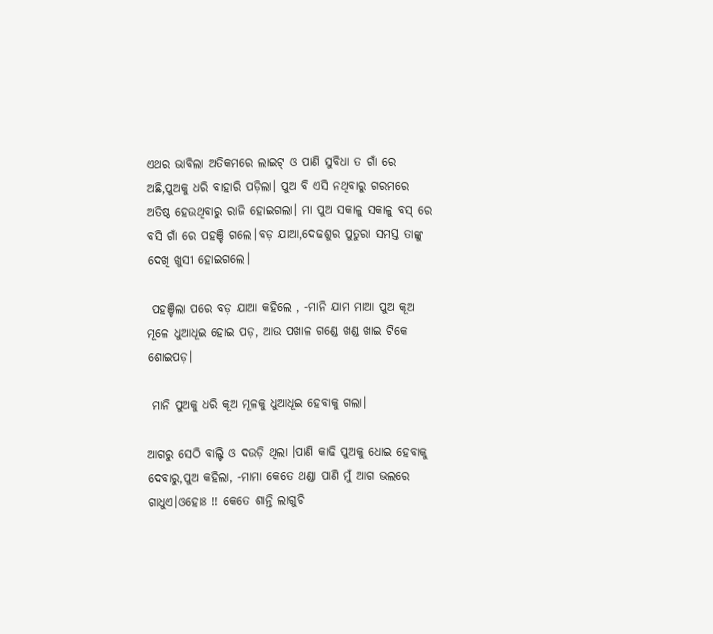ଏଥର ଭାବିଲା ଅତିକମରେ ଲାଇଟ୍ ଓ ପାଣି ସୁବିଧା ତ ଗାଁ ରେ ଅଛି,ପୁଅକୁ ଧରି ବାହାରି ପଡ଼ିଲା। ପୁଅ ବି ଏସି ନଥିବାରୁ ଗରମରେ ଅତିଷ୍ଠ ହେଉଥିବାରୁ ରାଜି ହୋଇଗଲା। ମା ପୁଅ ସକାଳୁ ସକାଳୁ ବସ୍ ରେ ବସି ଗାଁ ରେ ପହଞ୍ଚି ଗଲେ।ବଡ଼ ଯାଆ,ଦେଢଶୁର ପୁତୁରା ସମସ୍ତ ତାଙ୍କୁ ଦେଖି ଖୁସୀ ହୋଇଗଲେ।

 ପହଞ୍ଚିଲା ପରେ ବଡ଼ ଯାଆ କହିଲେ , -ମାନି ଯାମ ମାଆ ପୁଅ କୂଅ ମୂଳେ ଧୁଆଧୂଇ ହୋଇ ପଡ଼, ଆଉ ପଖାଳ ଗଣ୍ଡେ ଖଣ୍ଡ ଖାଇ ଟିକେ ଶୋଇପଡ଼।

 ମାନି ପୁଅକୁ ଧରି କୂଅ ମୂଳକୁ ଧୁଆଧୂଇ ହେବାକୁ ଗଲା।

ଆଗରୁ ସେଠି ବାଲ୍ଟି ଓ ଦଉଡ଼ି ଥିଲା ।ପାଣି କାଢି ପୁଅକୁ ଧୋଇ ହେବାକୁ ଦେବାରୁ,ପୁଅ କହିଲା, -ମାମା କେତେ ଥଣ୍ଡା ପାଣି ମୁଁ ଆଗ ଭଲରେ ଗାଧୁଏ।ଓହୋଃ !! କେତେ ଶାନ୍ତି ଲାଗୁଚି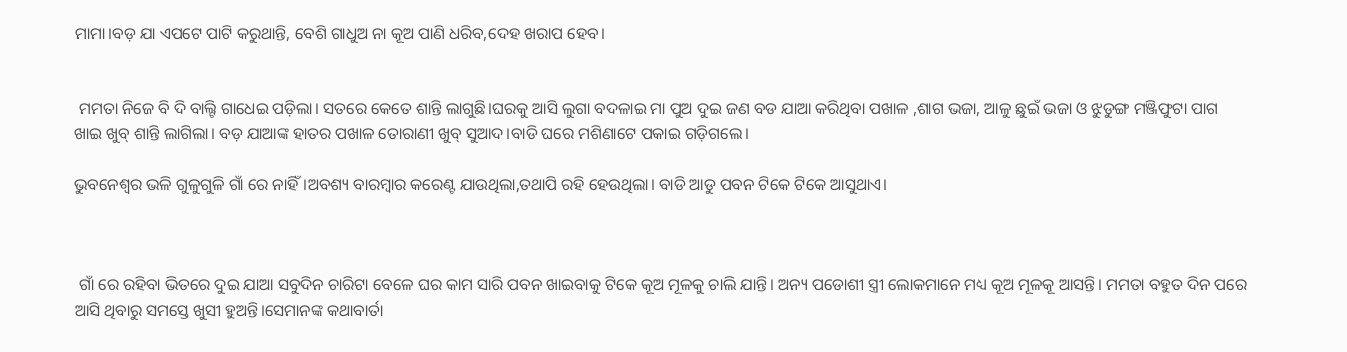ମାମା।ବଡ଼ ଯା ଏପଟେ ପାଟି କରୁଥାନ୍ତି, ବେଶି ଗାଧୁଅ ନା କୂଅ ପାଣି ଧରିବ,ଦେହ ଖରାପ ହେବ।


 ମମତା ନିଜେ ବି ଦି ବାଲ୍ଟି ଗାଧେଇ ପଡ଼ିଲା। ସତରେ କେତେ ଶାନ୍ତି ଲାଗୁଛି।ଘରକୁ ଆସି ଲୁଗା ବଦଳାଇ ମା ପୁଅ ଦୁଇ ଜଣ ବଡ ଯାଆ କରିଥିବା ପଖାଳ ,ଶାଗ ଭଜା, ଆଳୁ ଛୁଇଁ ଭଜା ଓ ଝୁଡୁଙ୍ଗ ମଞ୍ଜିଫୁଟା ପାଗ ଖାଇ ଖୁବ୍ ଶାନ୍ତି ଲାଗିଲା। ବଡ଼ ଯାଆଙ୍କ ହାତର ପଖାଳ ତୋରାଣୀ ଖୁବ୍ ସୁଆଦ।ବାଡି ଘରେ ମଶିଣାଟେ ପକାଇ ଗଡ଼ିଗଲେ।

ଭୁବନେଶ୍ୱର ଭଳି ଗୁଳୁଗୁଳି ଗାଁ ରେ ନାହିଁ।ଅବଶ୍ୟ ବାରମ୍ବାର କରେଣ୍ଟ ଯାଉଥିଲା,ତଥାପି ରହି ହେଉଥିଲା। ବାଡି ଆଡୁ ପବନ ଟିକେ ଟିକେ ଆସୁଥାଏ।



 ଗାଁ ରେ ରହିବା ଭିତରେ ଦୁଇ ଯାଆ ସବୁଦିନ ଚାରିଟା ବେଳେ ଘର କାମ ସାରି‌ ପବନ ଖାଇବାକୁ ଟିକେ କୂଅ ମୂଳକୁ ଚାଲି ଯାନ୍ତି। ଅନ୍ୟ ପଡୋଶୀ ସ୍ତ୍ରୀ ଲୋକମାନେ ମଧ୍ୟ କୂଅ ମୂଳକୂ ଆସନ୍ତି। ମମତା ବହୁତ ଦିନ ପରେ ଆସି ଥିବାରୁ ସମସ୍ତେ ଖୁସୀ ହୁଅନ୍ତି।ସେମାନଙ୍କ କଥାବାର୍ତା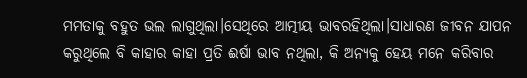ମମତାକୁ ବହୁତ ଭଲ ଲାଗୁଥିଲା।ସେଥିରେ ଆତ୍ମୀୟ ଭାବରହିଥିଲା।ସାଧାରଣ ଜୀବନ ଯାପନ କରୁଥିଲେ ବି କାହାର କାହା ପ୍ରତି ଈର୍ଷା ଭାବ ନଥିଲା, କି ଅନ୍ୟକୁ ହେୟ ମନେ କରିବାର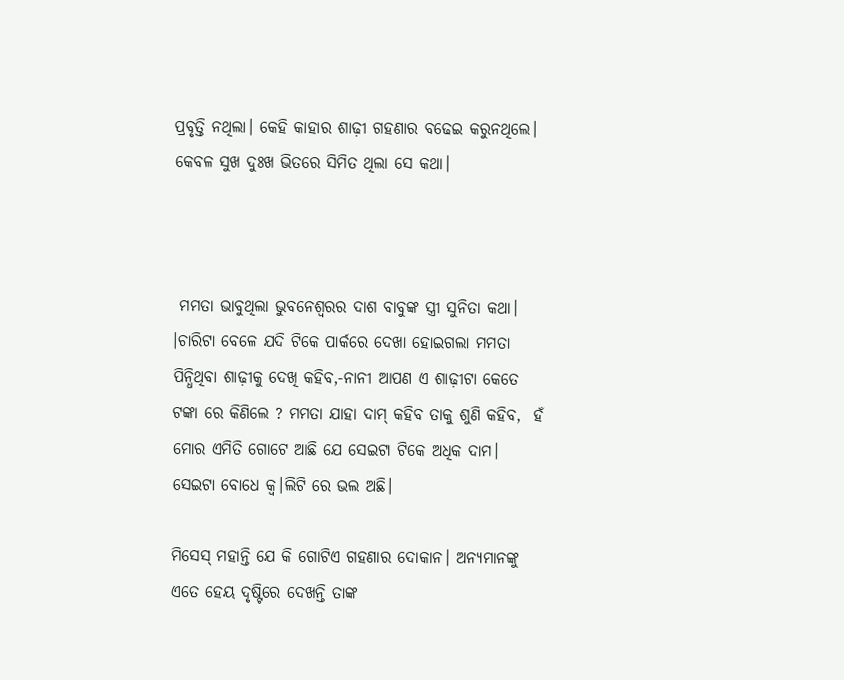ପ୍ରବୃତ୍ତି ନଥିଲା। କେହି କାହାର ଶାଢ଼ୀ ଗହଣାର ବଢେଇ କରୁନଥିଲେ। କେବଳ ସୁଖ ଦୁଃଖ ଭିତରେ ସିମିତ ଥିଲା ସେ କଥା।



 ମମତା ଭାବୁଥିଲା ଭୁବନେଶ୍ଵରର ଦାଶ ବାବୁଙ୍କ ସ୍ତ୍ରୀ ସୁନିତା କଥା। ।ଚାରିଟା ବେଳେ ଯଦି ଟିକେ ପାର୍କରେ ଦେଖା ହୋଇଗଲା ମମତା ପିନ୍ଧିଥିବା ଶାଢ଼ୀକୁ ଦେଖି କହିବ,-ନାନୀ ଆପଣ ଏ ଶାଢ଼ୀଟା କେତେ ଟଙ୍କା ରେ କିଣିଲେ ? ମମତା ଯାହା ଦାମ୍ କହିବ ତାକୁ ଶୁଣି କହିବ,  ହଁ ମୋର ଏମିତି ଗୋଟେ ଆଛି ଯେ ସେଇଟା ଟିକେ ଅଧିକ ଦାମ। ସେଇଟା ବୋଧେ କ୍ୱ।ଲିଟି ରେ ଭଲ ଅଛି।

ମିସେସ୍ ମହାନ୍ତି ଯେ କି ଗୋଟିଏ ଗହଣାର ଦୋକାନ। ଅନ୍ୟମାନଙ୍କୁ ଏତେ ହେୟ ଦୃଷ୍ଟିରେ ଦେଖନ୍ତି ତାଙ୍କ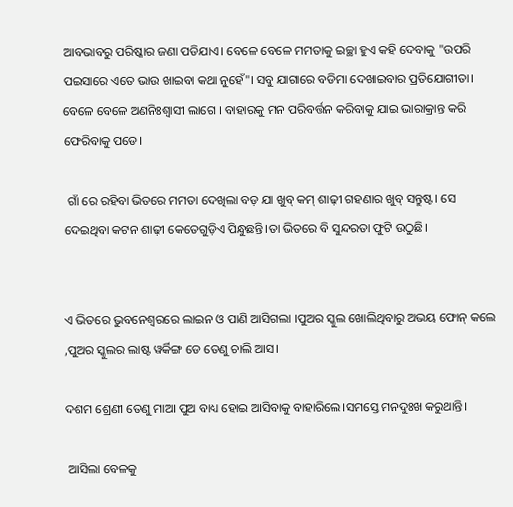ଆବଭାବରୁ ପରିଷ୍କାର ଜଣା ପଡିଯାଏ। ବେଳେ ବେଳେ ମମତାକୁ ଇଚ୍ଛା ହୁଏ କହି ଦେବାକୁ "ଉପରି ପଇସାରେ ଏତେ ଭାଉ ଖାଇବା କଥା ନୁହେଁ"। ସବୁ ଯାଗାରେ ବଡିମା ଦେଖାଇବାର ପ୍ରତିଯୋଗୀତା। ବେଳେ ବେଳେ ଅଣନିଃଶ୍ବାସୀ ଲାଗେ । ବାହାରକୁ ମନ ପରିବର୍ତ୍ତନ କରିବାକୁ ଯାଇ ଭାରାକ୍ରାନ୍ତ କରି ଫେରିବାକୁ ପଡେ।

 ଗାଁ ରେ ରହିବା ଭିତରେ ମମତା ଦେଖିଲା ବଡ଼ ଯା ଖୁବ୍ କମ୍ ଶାଢ଼ୀ ଗହଣାର ଖୁବ୍ ସନ୍ତୁଷ୍ଟ। ସେ ଦେଇଥିବା କଟନ ଶାଢ଼ୀ କେତେଗୁଡ଼ିଏ ପିନ୍ଧୁଛନ୍ତି।ତା ଭିତରେ ବି ସୁନ୍ଦରତା ଫୁଟି ଉଠୁଛି।


ଏ ଭିତରେ ଭୁବନେଶ୍ୱରରେ ଲାଇନ ଓ ପାଣି ଆସିଗଲା ।ପୁଅର ସ୍କୁଲ ଖୋଲିଥିବାରୁ ଅଭୟ ଫୋନ୍ କଲେ ,ପୁଅର ସ୍କୁଲର ଲାଷ୍ଟ ୱର୍କିଙ୍ଗ ଡେ ତେଣୁ ଚାଲି ଆସ।

ଦଶମ ଶ୍ରେଣୀ ତେଣୁ ମାଆ ପୁଅ ବାଧ୍ୟ ହୋଇ ଆସିବାକୁ ବାହାରିଲେ।ସମସ୍ତେ ମନଦୁଃଖ କରୁଥାନ୍ତି।

 ଆସିଲା ବେଳକୁ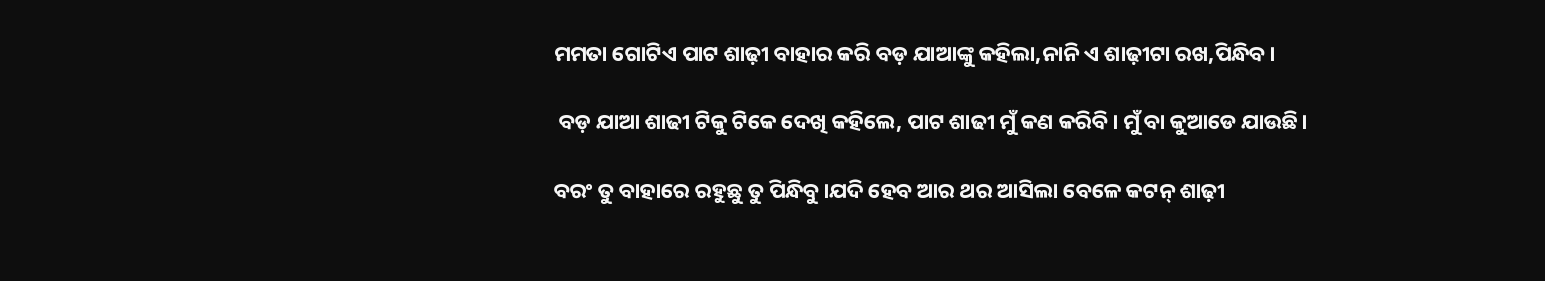ମମତା ଗୋଟିଏ ପାଟ ଶାଢ଼ୀ ବାହାର କରି ବଡ଼ ଯାଆଙ୍କୁ କହିଲା,ନାନି ଏ ଶାଢ଼ୀଟା ରଖ,ପିନ୍ଧିବ।

 ବଡ଼ ଯାଆ ଶାଢୀ ଟିକୁ ଟିକେ ଦେଖି କହିଲେ, ପାଟ ଶାଢୀ ମୁଁ କଣ କରିବି। ମୁଁ ବା କୁଆଡେ ଯାଉଛି।

ବରଂ ତୁ ବାହାରେ ରହୁଛୁ ତୁ ପିନ୍ଧିବୁ।ଯଦି ହେବ ଆର ଥର ଆସିଲା ବେଳେ କଟନ୍ ଶାଢ଼ୀ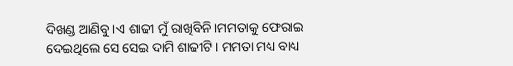ଦିଖଣ୍ଡ ଆଣିବୁ।ଏ ଶାଢୀ ମୁଁ ରାଖିବିନି।ମମତାକୁ ଫେରାଇ ଦେଇଥିଲେ ସେ ସେଇ ଦାମି ଶାଢୀଟି। ମମତା ମଧ୍ୟ ବାଧ୍ୟ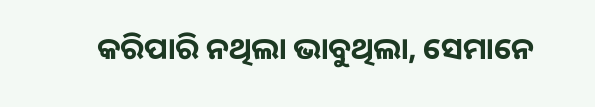କରିପାରି ନଥିଲା ଭାବୁଥିଲା, ସେମାନେ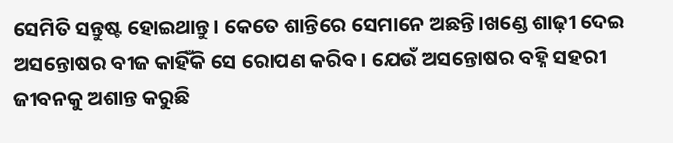ସେମିତି ସନ୍ତୁଷ୍ଟ ହୋଇଥାନ୍ତୁ। କେତେ ଶାନ୍ତିରେ ସେମାନେ ଅଛନ୍ତି।ଖଣ୍ଡେ ଶାଢ଼ୀ ଦେଇ ଅସନ୍ତୋଷର ବୀଜ କାହିଁକି ସେ ରୋପଣ କରିବ। ଯେଉଁ ଅସନ୍ତୋଷର ବହ୍ନି ସହରୀ ଜୀବନକୁ ଅଶାନ୍ତ କରୁଛି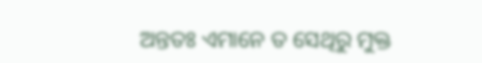ଅନ୍ତତଃ ଏମାନେ ତ ସେଥିରୁ ମୁକ୍ତ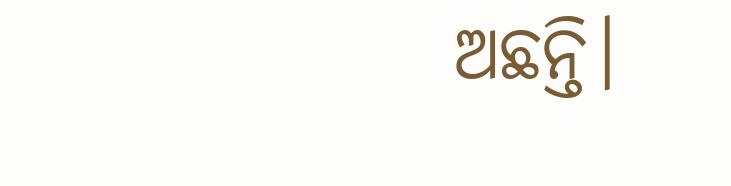ଅଛନ୍ତି।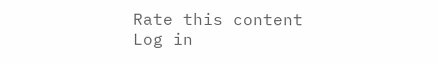Rate this content
Log in